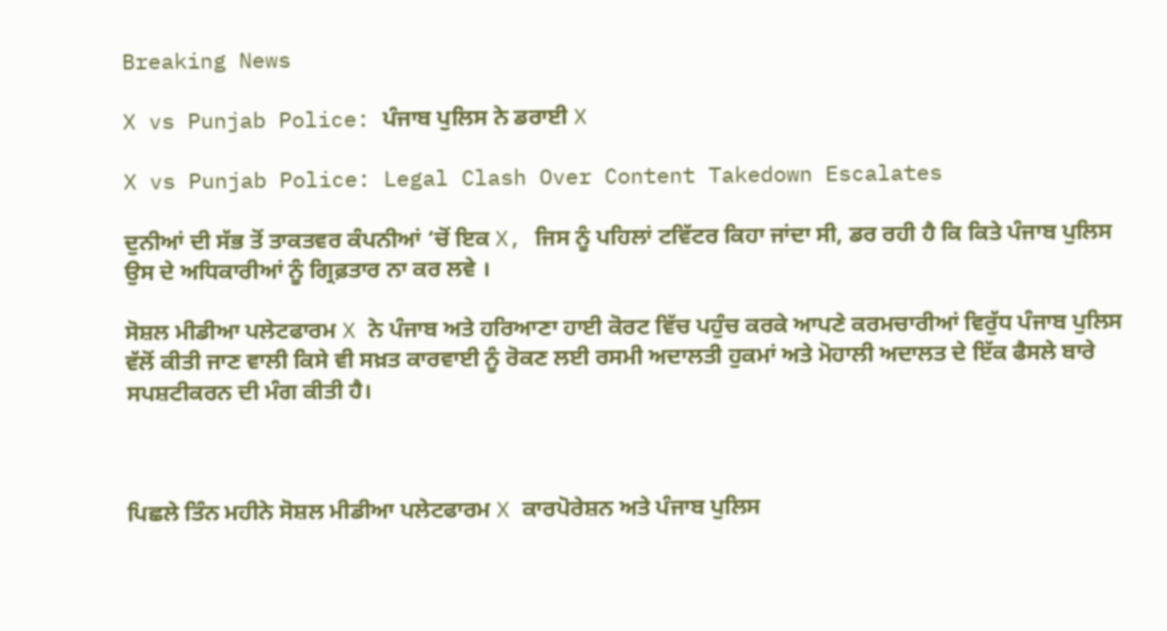Breaking News

X vs Punjab Police: ਪੰਜਾਬ ਪੁਲਿਸ ਨੇ ਡਰਾਈ X

X vs Punjab Police: Legal Clash Over Content Takedown Escalates

ਦੁਨੀਆਂ ਦੀ ਸੱਭ ਤੋਂ ਤਾਕਤਵਰ ਕੰਪਨੀਆਂ ‘ਚੋਂ ਇਕ X, ਜਿਸ ਨੂੰ ਪਹਿਲਾਂ ਟਵਿੱਟਰ ਕਿਹਾ ਜਾਂਦਾ ਸੀ, ਡਰ ਰਹੀ ਹੈ ਕਿ ਕਿਤੇ ਪੰਜਾਬ ਪੁਲਿਸ ਉਸ ਦੇ ਅਧਿਕਾਰੀਆਂ ਨੂੰ ਗ੍ਰਿਫ਼ਤਾਰ ਨਾ ਕਰ ਲਵੇ ।

ਸੋਸ਼ਲ ਮੀਡੀਆ ਪਲੇਟਫਾਰਮ X ਨੇ ਪੰਜਾਬ ਅਤੇ ਹਰਿਆਣਾ ਹਾਈ ਕੋਰਟ ਵਿੱਚ ਪਹੁੰਚ ਕਰਕੇ ਆਪਣੇ ਕਰਮਚਾਰੀਆਂ ਵਿਰੁੱਧ ਪੰਜਾਬ ਪੁਲਿਸ ਵੱਲੋਂ ਕੀਤੀ ਜਾਣ ਵਾਲੀ ਕਿਸੇ ਵੀ ਸਖ਼ਤ ਕਾਰਵਾਈ ਨੂੰ ਰੋਕਣ ਲਈ ਰਸਮੀ ਅਦਾਲਤੀ ਹੁਕਮਾਂ ਅਤੇ ਮੋਹਾਲੀ ਅਦਾਲਤ ਦੇ ਇੱਕ ਫੈਸਲੇ ਬਾਰੇ ਸਪਸ਼ਟੀਕਰਨ ਦੀ ਮੰਗ ਕੀਤੀ ਹੈ।



ਪਿਛਲੇ ਤਿੰਨ ਮਹੀਨੇ ਸੋਸ਼ਲ ਮੀਡੀਆ ਪਲੇਟਫਾਰਮ X ਕਾਰਪੋਰੇਸ਼ਨ ਅਤੇ ਪੰਜਾਬ ਪੁਲਿਸ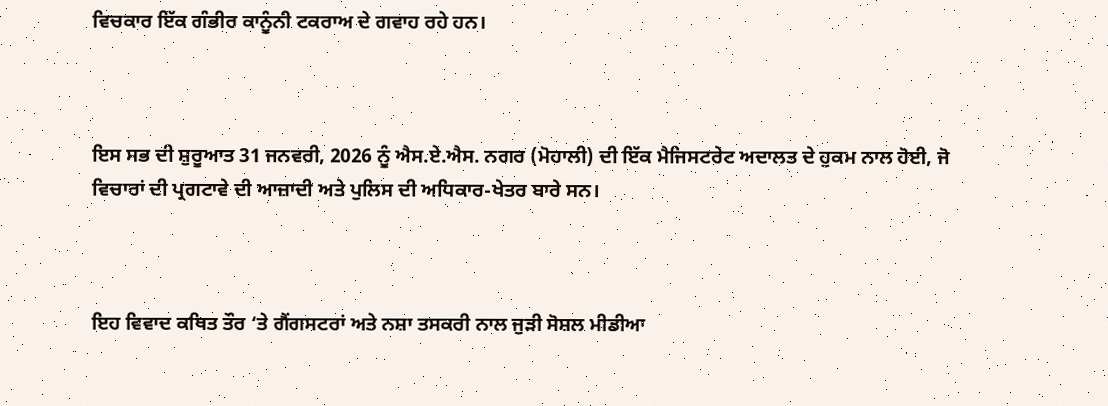ਵਿਚਕਾਰ ਇੱਕ ਗੰਭੀਰ ਕਾਨੂੰਨੀ ਟਕਰਾਅ ਦੇ ਗਵਾਹ ਰਹੇ ਹਨ।



ਇਸ ਸਭ ਦੀ ਸ਼ੁਰੂਆਤ 31 ਜਨਵਰੀ, 2026 ਨੂੰ ਐਸ.ਏ.ਐਸ. ਨਗਰ (ਮੋਹਾਲੀ) ਦੀ ਇੱਕ ਮੈਜਿਸਟਰੇਟ ਅਦਾਲਤ ਦੇ ਹੁਕਮ ਨਾਲ ਹੋਈ, ਜੋ ਵਿਚਾਰਾਂ ਦੀ ਪ੍ਰਗਟਾਵੇ ਦੀ ਆਜ਼ਾਦੀ ਅਤੇ ਪੁਲਿਸ ਦੀ ਅਧਿਕਾਰ-ਖੇਤਰ ਬਾਰੇ ਸਨ।



ਇਹ ਵਿਵਾਦ ਕਥਿਤ ਤੌਰ ‘ਤੇ ਗੈਂਗਸਟਰਾਂ ਅਤੇ ਨਸ਼ਾ ਤਸਕਰੀ ਨਾਲ ਜੁੜੀ ਸੋਸ਼ਲ ਮੀਡੀਆ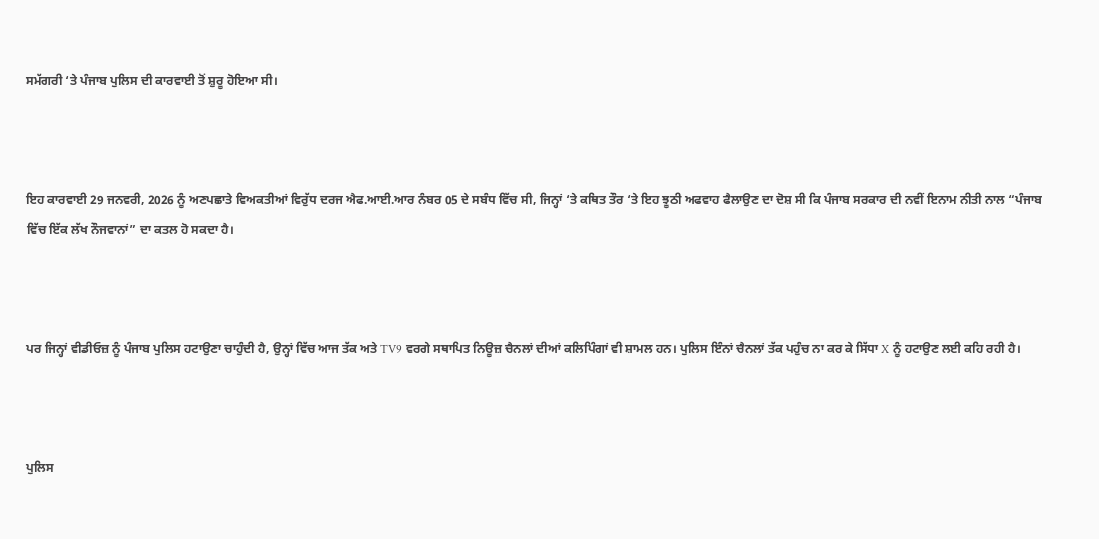ਸਮੱਗਰੀ ‘ਤੇ ਪੰਜਾਬ ਪੁਲਿਸ ਦੀ ਕਾਰਵਾਈ ਤੋਂ ਸ਼ੁਰੂ ਹੋਇਆ ਸੀ।



ਇਹ ਕਾਰਵਾਈ 29 ਜਨਵਰੀ, 2026 ਨੂੰ ਅਣਪਛਾਤੇ ਵਿਅਕਤੀਆਂ ਵਿਰੁੱਧ ਦਰਜ ਐਫ.ਆਈ.ਆਰ ਨੰਬਰ 05 ਦੇ ਸਬੰਧ ਵਿੱਚ ਸੀ, ਜਿਨ੍ਹਾਂ ‘ਤੇ ਕਥਿਤ ਤੌਰ ‘ਤੇ ਇਹ ਝੂਠੀ ਅਫਵਾਹ ਫੈਲਾਉਣ ਦਾ ਦੋਸ਼ ਸੀ ਕਿ ਪੰਜਾਬ ਸਰਕਾਰ ਦੀ ਨਵੀਂ ਇਨਾਮ ਨੀਤੀ ਨਾਲ “ਪੰਜਾਬ ਵਿੱਚ ਇੱਕ ਲੱਖ ਨੌਜਵਾਨਾਂ” ਦਾ ਕਤਲ ਹੋ ਸਕਦਾ ਹੈ।



ਪਰ ਜਿਨ੍ਹਾਂ ਵੀਡੀਓਜ਼ ਨੂੰ ਪੰਜਾਬ ਪੁਲਿਸ ਹਟਾਉਣਾ ਚਾਹੁੰਦੀ ਹੈ, ਉਨ੍ਹਾਂ ਵਿੱਚ ਆਜ ਤੱਕ ਅਤੇ TV9 ਵਰਗੇ ਸਥਾਪਿਤ ਨਿਊਜ਼ ਚੈਨਲਾਂ ਦੀਆਂ ਕਲਿਪਿੰਗਾਂ ਵੀ ਸ਼ਾਮਲ ਹਨ। ਪੁਲਿਸ ਇੰਨਾਂ ਚੈਨਲਾਂ ਤੱਕ ਪਹੁੰਚ ਨਾ ਕਰ ਕੇ ਸਿੱਧਾ X ਨੂੰ ਹਟਾਉਣ ਲਈ ਕਹਿ ਰਹੀ ਹੈ।



ਪੁਲਿਸ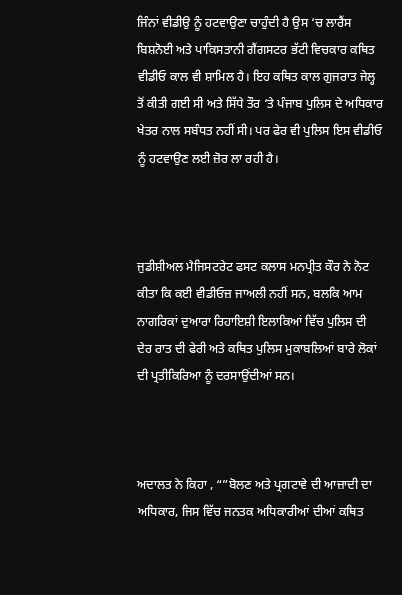ਜਿੰਨਾਂ ਵੀਡੀਉ ਨੂੰ ਹਟਵਾਉਣਾ ਚਾਹੁੰਦੀ ਹੈ ਉਸ ‘ਚ ਲਾਰੈਂਸ ਬਿਸ਼ਨੋਈ ਅਤੇ ਪਾਕਿਸਤਾਨੀ ਗੈਂਗਸਟਰ ਭੱਟੀ ਵਿਚਕਾਰ ਕਥਿਤ ਵੀਡੀਓ ਕਾਲ ਵੀ ਸ਼ਾਮਿਲ ਹੈ। ਇਹ ਕਥਿਤ ਕਾਲ ਗੁਜਰਾਤ ਜੇਲ੍ਹ ਤੋਂ ਕੀਤੀ ਗਈ ਸੀ ਅਤੇ ਸਿੱਧੇ ਤੌਰ ‘ਤੇ ਪੰਜਾਬ ਪੁਲਿਸ ਦੇ ਅਧਿਕਾਰ ਖੇਤਰ ਨਾਲ ਸਬੰਧਤ ਨਹੀਂ ਸੀ। ਪਰ ਫੇਰ ਵੀ ਪੁਲਿਸ ਇਸ ਵੀਡੀਓ ਨੂੰ ਹਟਵਾਉਣ ਲਈ ਜ਼ੋਰ ਲਾ ਰਹੀ ਹੈ।



ਜੁਡੀਸ਼ੀਅਲ ਮੈਜਿਸਟਰੇਟ ਫਸਟ ਕਲਾਸ ਮਨਪ੍ਰੀਤ ਕੌਰ ਨੇ ਨੋਟ ਕੀਤਾ ਕਿ ਕਈ ਵੀਡੀਓਜ਼ ਜਾਅਲੀ ਨਹੀਂ ਸਨ, ਬਲਕਿ ਆਮ ਨਾਗਰਿਕਾਂ ਦੁਆਰਾ ਰਿਹਾਇਸ਼ੀ ਇਲਾਕਿਆਂ ਵਿੱਚ ਪੁਲਿਸ ਦੀ ਦੇਰ ਰਾਤ ਦੀ ਫੇਰੀ ਅਤੇ ਕਥਿਤ ਪੁਲਿਸ ਮੁਕਾਬਲਿਆਂ ਬਾਰੇ ਲੋਕਾਂ ਦੀ ਪ੍ਰਤੀਕਿਰਿਆ ਨੂੰ ਦਰਸਾਉਂਦੀਆਂ ਸਨ।



ਅਦਾਲਤ ਨੇ ਕਿਹਾ , “”ਬੋਲਣ ਅਤੇ ਪ੍ਰਗਟਾਵੇ ਦੀ ਆਜ਼ਾਦੀ ਦਾ ਅਧਿਕਾਰ, ਜਿਸ ਵਿੱਚ ਜਨਤਕ ਅਧਿਕਾਰੀਆਂ ਦੀਆਂ ਕਥਿਤ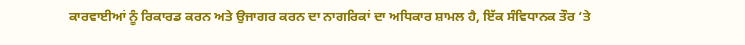ਕਾਰਵਾਈਆਂ ਨੂੰ ਰਿਕਾਰਡ ਕਰਨ ਅਤੇ ਉਜਾਗਰ ਕਰਨ ਦਾ ਨਾਗਰਿਕਾਂ ਦਾ ਅਧਿਕਾਰ ਸ਼ਾਮਲ ਹੈ, ਇੱਕ ਸੰਵਿਧਾਨਕ ਤੌਰ ‘ਤੇ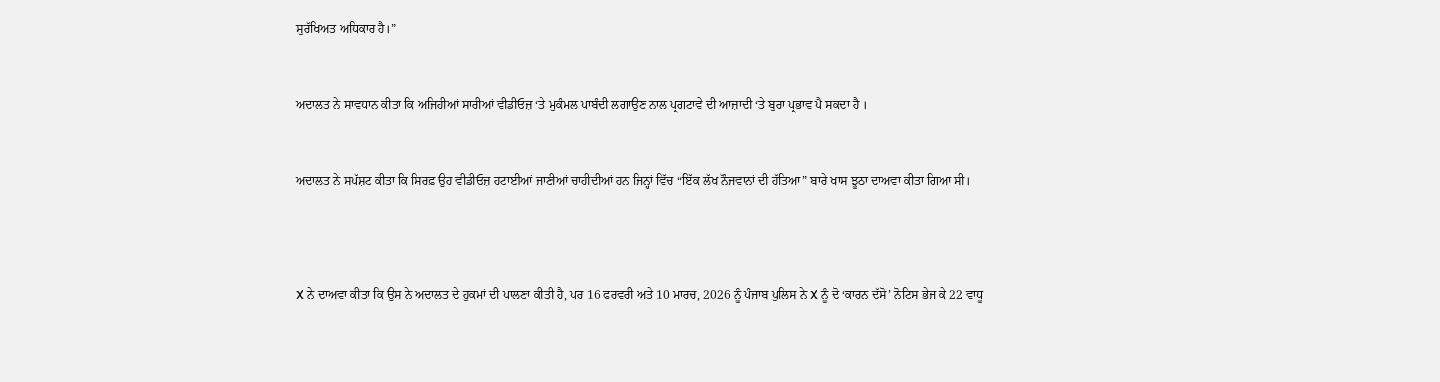ਸੁਰੱਖਿਅਤ ਅਧਿਕਾਰ ਹੈ।”



ਅਦਾਲਤ ਨੇ ਸਾਵਧਾਨ ਕੀਤਾ ਕਿ ਅਜਿਹੀਆਂ ਸਾਰੀਆਂ ਵੀਡੀਓਜ਼ ‘ਤੇ ਮੁਕੰਮਲ ਪਾਬੰਦੀ ਲਗਾਉਣ ਨਾਲ ਪ੍ਰਗਟਾਵੇ ਦੀ ਆਜ਼ਾਦੀ ‘ਤੇ ਬੁਰਾ ਪ੍ਰਭਾਵ ਪੈ ਸਕਦਾ ਹੈ ।



ਅਦਾਲਤ ਨੇ ਸਪੱਸ਼ਟ ਕੀਤਾ ਕਿ ਸਿਰਫ਼ ਉਹ ਵੀਡੀਓਜ਼ ਹਟਾਈਆਂ ਜਾਣੀਆਂ ਚਾਹੀਦੀਆਂ ਹਨ ਜਿਨ੍ਹਾਂ ਵਿੱਚ “ਇੱਕ ਲੱਖ ਨੌਜਵਾਨਾਂ ਦੀ ਹੱਤਿਆ” ਬਾਰੇ ਖਾਸ ਝੂਠਾ ਦਾਅਵਾ ਕੀਤਾ ਗਿਆ ਸੀ।





X ਨੇ ਦਾਅਵਾ ਕੀਤਾ ਕਿ ਉਸ ਨੇ ਅਦਾਲਤ ਦੇ ਹੁਕਮਾਂ ਦੀ ਪਾਲਣਾ ਕੀਤੀ ਹੈ, ਪਰ 16 ਫਰਵਰੀ ਅਤੇ 10 ਮਾਰਚ, 2026 ਨੂੰ ਪੰਜਾਬ ਪੁਲਿਸ ਨੇ X ਨੂੰ ਦੋ ‘ਕਾਰਨ ਦੱਸੋ’ ਨੋਟਿਸ ਭੇਜ ਕੇ 22 ਵਾਧੂ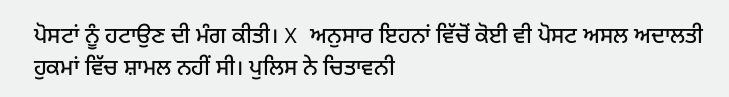ਪੋਸਟਾਂ ਨੂੰ ਹਟਾਉਣ ਦੀ ਮੰਗ ਕੀਤੀ। X ਅਨੁਸਾਰ ਇਹਨਾਂ ਵਿੱਚੋਂ ਕੋਈ ਵੀ ਪੋਸਟ ਅਸਲ ਅਦਾਲਤੀ ਹੁਕਮਾਂ ਵਿੱਚ ਸ਼ਾਮਲ ਨਹੀਂ ਸੀ। ਪੁਲਿਸ ਨੇ ਚਿਤਾਵਨੀ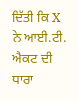ਦਿੱਤੀ ਕਿ X ਨੇ ਆਈ.ਟੀ. ਐਕਟ ਦੀ ਧਾਰਾ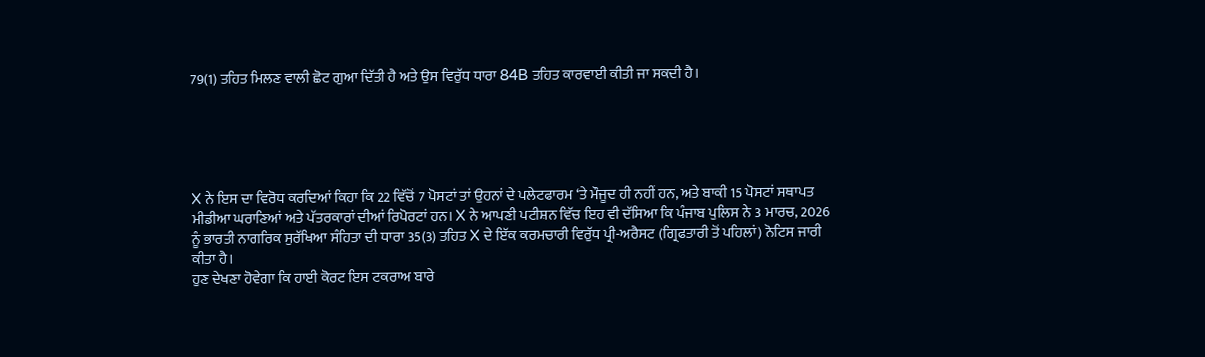79(1) ਤਹਿਤ ਮਿਲਣ ਵਾਲੀ ਛੋਟ ਗੁਆ ਦਿੱਤੀ ਹੈ ਅਤੇ ਉਸ ਵਿਰੁੱਧ ਧਾਰਾ 84B ਤਹਿਤ ਕਾਰਵਾਈ ਕੀਤੀ ਜਾ ਸਕਦੀ ਹੈ।





X ਨੇ ਇਸ ਦਾ ਵਿਰੋਧ ਕਰਦਿਆਂ ਕਿਹਾ ਕਿ 22 ਵਿੱਚੋਂ 7 ਪੋਸਟਾਂ ਤਾਂ ਉਹਨਾਂ ਦੇ ਪਲੇਟਫਾਰਮ ‘ਤੇ ਮੌਜੂਦ ਹੀ ਨਹੀਂ ਹਨ, ਅਤੇ ਬਾਕੀ 15 ਪੋਸਟਾਂ ਸਥਾਪਤ ਮੀਡੀਆ ਘਰਾਣਿਆਂ ਅਤੇ ਪੱਤਰਕਾਰਾਂ ਦੀਆਂ ਰਿਪੋਰਟਾਂ ਹਨ। X ਨੇ ਆਪਣੀ ਪਟੀਸ਼ਨ ਵਿੱਚ ਇਹ ਵੀ ਦੱਸਿਆ ਕਿ ਪੰਜਾਬ ਪੁਲਿਸ ਨੇ 3 ਮਾਰਚ, 2026 ਨੂੰ ਭਾਰਤੀ ਨਾਗਰਿਕ ਸੁਰੱਖਿਆ ਸੰਹਿਤਾ ਦੀ ਧਾਰਾ 35(3) ਤਹਿਤ X ਦੇ ਇੱਕ ਕਰਮਚਾਰੀ ਵਿਰੁੱਧ ਪ੍ਰੀ-ਅਰੈਸਟ (ਗ੍ਰਿਫਤਾਰੀ ਤੋਂ ਪਹਿਲਾਂ) ਨੋਟਿਸ ਜਾਰੀ ਕੀਤਾ ਹੈ।
ਹੁਣ ਦੇਖਣਾ ਹੋਵੇਗਾ ਕਿ ਹਾਈ ਕੋਰਟ ਇਸ ਟਕਰਾਅ ਬਾਰੇ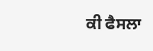ਕੀ ਫੈਸਲਾ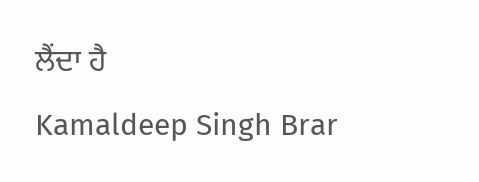ਲੈਂਦਾ ਹੈ
Kamaldeep Singh Brar